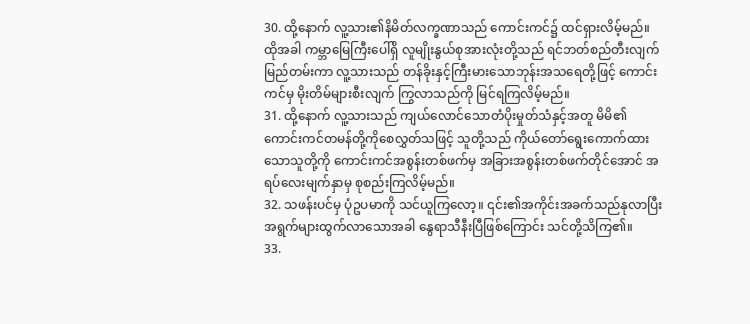30. ထို့နောက် လူ့သား၏နိမိတ်လက္ခဏာသည် ကောင်းကင်၌ ထင်ရှားလိမ့်မည်။ ထိုအခါ ကမ္ဘာမြေကြီးပေါ်ရှိ လူမျိုးနွယ်စုအားလုံးတို့သည် ရင်ဘတ်စည်တီးလျက် မြည်တမ်းကာ လူ့သားသည် တန်ခိုးနှင့်ကြီးမားသောဘုန်းအသရေတို့ဖြင့် ကောင်းကင်မှ မိုးတိမ်များစီးလျက် ကြွလာသည်ကို မြင်ရကြလိမ့်မည်။
31. ထို့နောက် လူ့သားသည် ကျယ်လောင်သောတံပိုးမှုတ်သံနှင့်အတူ မိမိ၏ကောင်းကင်တမန်တို့ကိုစေလွှတ်သဖြင့် သူတို့သည် ကိုယ်တော်ရွေးကောက်ထားသောသူတို့ကို ကောင်းကင်အစွန်းတစ်ဖက်မှ အခြားအစွန်းတစ်ဖက်တိုင်အောင် အရပ်လေးမျက်နှာမှ စုစည်းကြလိမ့်မည်။
32. သဖန်းပင်မှ ပုံဥပမာကို သင်ယူကြလော့။ ၎င်း၏အကိုင်းအခက်သည်နုလာပြီး အရွက်များထွက်လာသောအခါ နွေရာသီနီးပြီဖြစ်ကြောင်း သင်တို့သိကြ၏။
33.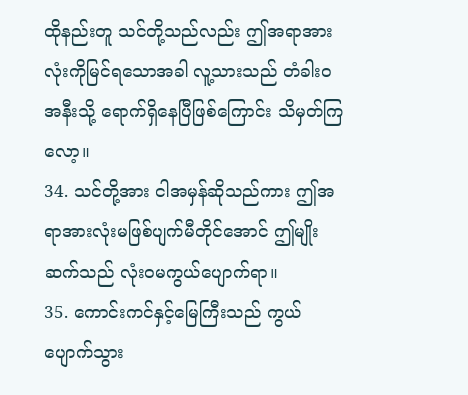ထိုနည်းတူ သင်တို့သည်လည်း ဤအရာအားလုံးကိုမြင်ရသောအခါ လူ့သားသည် တံခါးဝအနီးသို့ ရောက်ရှိနေပြီဖြစ်ကြောင်း သိမှတ်ကြလော့။
34. သင်တို့အား ငါအမှန်ဆိုသည်ကား ဤအရာအားလုံးမဖြစ်ပျက်မီတိုင်အောင် ဤမျိုးဆက်သည် လုံးဝမကွယ်ပျောက်ရာ။
35. ကောင်းကင်နှင့်မြေကြီးသည် ကွယ်ပျောက်သွား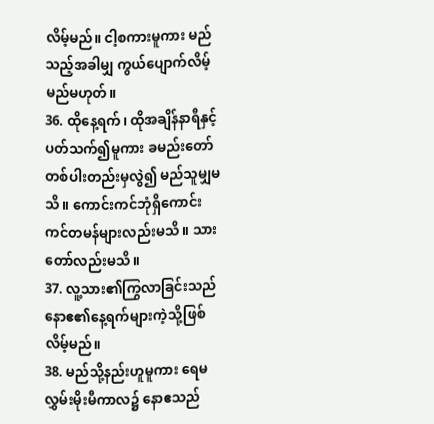လိမ့်မည်။ ငါ့စကားမူကား မည်သည့်အခါမျှ ကွယ်ပျောက်လိမ့်မည်မဟုတ်။
36. ထိုနေ့ရက်၊ ထိုအချိန်နာရီနှင့်ပတ်သက်၍မူကား ခမည်းတော်တစ်ပါးတည်းမှလွဲ၍ မည်သူမျှမသိ။ ကောင်းကင်ဘုံရှိကောင်းကင်တမန်များလည်းမသိ။ သားတော်လည်းမသိ။
37. လူ့သား၏ကြွလာခြင်းသည် နောဧ၏နေ့ရက်များကဲ့သို့ဖြစ်လိမ့်မည်။
38. မည်သို့နည်းဟူမူကား ရေမလွှမ်းမိုးမီကာလ၌ နောဧသည်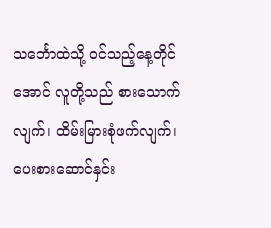သင်္ဘောထဲသို့ ဝင်သည့်နေ့တိုင်အောင် လူတို့သည် စားသောက်လျက်၊ ထိမ်းမြားစုံဖက်လျက်၊ ပေးစားဆောင်နှင်း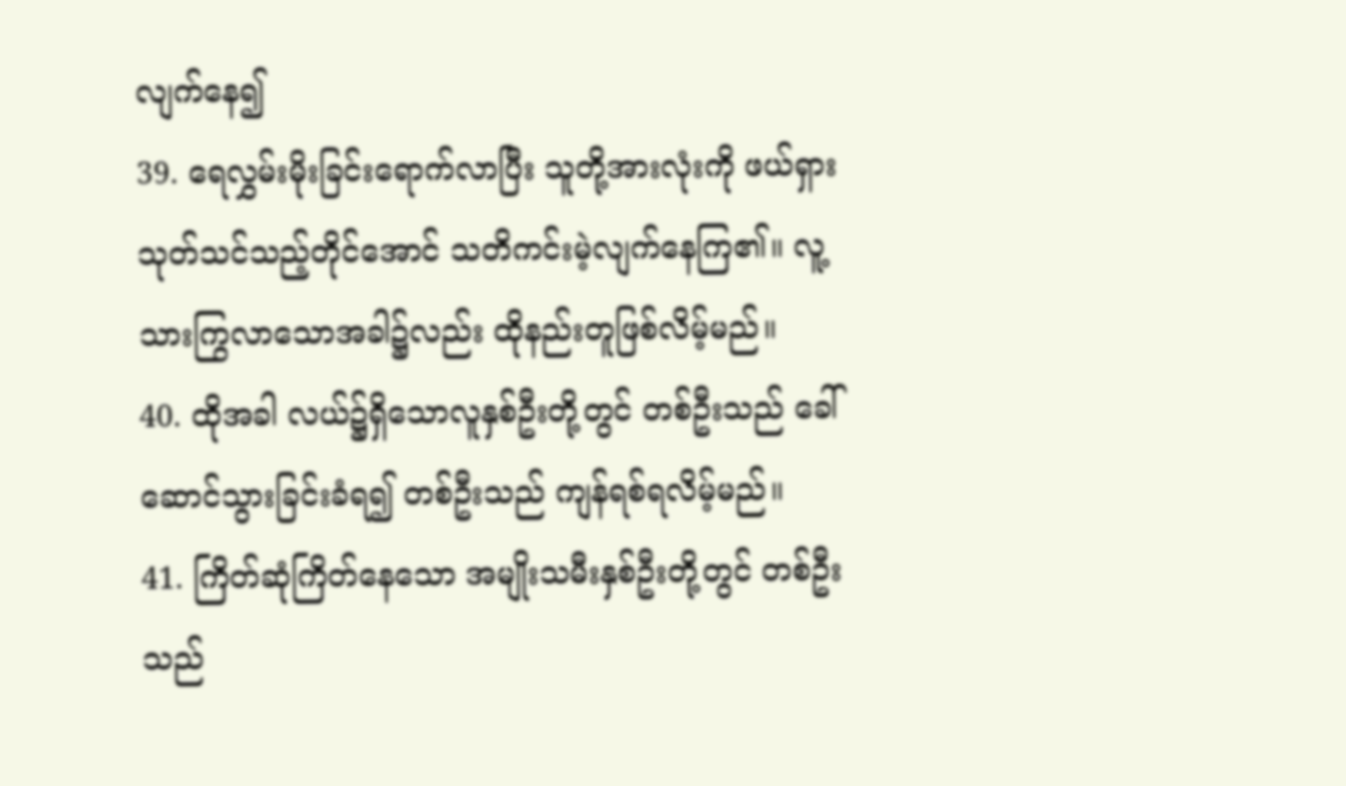လျက်နေ၍
39. ရေလွှမ်းမိုးခြင်းရောက်လာပြီး သူတို့အားလုံးကို ဖယ်ရှားသုတ်သင်သည့်တိုင်အောင် သတိကင်းမဲ့လျက်နေကြ၏။ လူ့သားကြွလာသောအခါ၌လည်း ထိုနည်းတူဖြစ်လိမ့်မည်။
40. ထိုအခါ လယ်၌ရှိသောလူနှစ်ဦးတို့တွင် တစ်ဦးသည် ခေါ်ဆောင်သွားခြင်းခံရ၍ တစ်ဦးသည် ကျန်ရစ်ရလိမ့်မည်။
41. ကြိတ်ဆုံကြိတ်နေသော အမျိုးသမီးနှစ်ဦးတို့တွင် တစ်ဦးသည်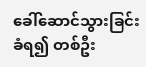ခေါ်ဆောင်သွားခြင်းခံရ၍ တစ်ဦး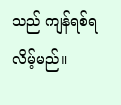သည် ကျန်ရစ်ရလိမ့်မည်။